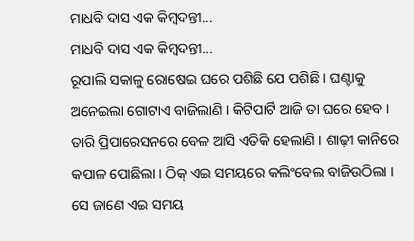ମାଧବି ଦାସ ଏକ କିମ୍ବଦନ୍ତୀ...
ମାଧବି ଦାସ ଏକ କିମ୍ବଦନ୍ତୀ...
ରୂପାଲି ସକାଳୁ ରୋଷେଇ ଘରେ ପଶିଛି ଯେ ପଶିଛି । ଘଣ୍ଟାକୁ ଅନେଇଲା ଗୋଟାଏ ବାଜିଲାଣି । କିଟିପାର୍ଟି ଆଜି ତା ଘରେ ହେବ । ତାରି ପ୍ରିପାରେସନରେ ବେଳ ଆସି ଏତିକି ହେଲାଣି । ଶାଢ଼ୀ କାନିରେ କପାଳ ପୋଛିଲା । ଠିକ୍ ଏଇ ସମୟରେ କଲିଂବେଲ ବାଜିଉଠିଲା । ସେ ଜାଣେ ଏଇ ସମୟ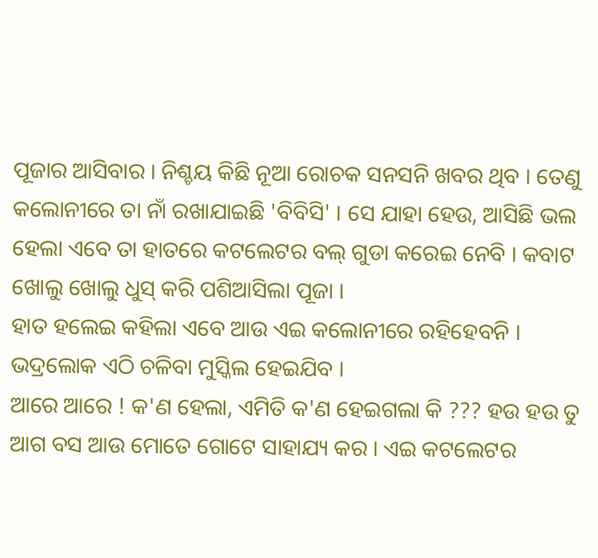ପୂଜାର ଆସିବାର । ନିଶ୍ଚୟ କିଛି ନୂଆ ରୋଚକ ସନସନି ଖବର ଥିବ । ତେଣୁ କଲୋନୀରେ ତା ନାଁ ରଖାଯାଇଛି 'ବିବିସି' । ସେ ଯାହା ହେଉ, ଆସିଛି ଭଲ ହେଲା ଏବେ ତା ହାତରେ କଟଲେଟର ବଲ୍ ଗୁଡା କରେଇ ନେବି । କବାଟ ଖୋଲୁ ଖୋଲୁ ଧୁସ୍ କରି ପଶିଆସିଲା ପୂଜା ।
ହାତ ହଲେଇ କହିଲା ଏବେ ଆଉ ଏଇ କଲୋନୀରେ ରହିହେବନି । ଭଦ୍ରଲୋକ ଏଠି ଚଳିବା ମୁସ୍କିଲ ହେଇଯିବ ।
ଆରେ ଆରେ ! କ'ଣ ହେଲା, ଏମିତି କ'ଣ ହେଇଗଲା କି ??? ହଉ ହଉ ତୁ ଆଗ ବସ ଆଉ ମୋତେ ଗୋଟେ ସାହାଯ୍ୟ କର । ଏଇ କଟଲେଟର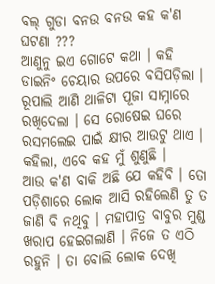ବଲ୍ ଗୁଡା ବନଉ ବନଉ କହ କ'ଣ ଘଟଣା ???
ଆଣୁନୁ ଇଏ ଗୋଟେ କଥା । କହି ଡାଇନିଂ ଚେୟାର ଉପରେ ବସିପଡ଼ିଲା । ରୂପାଲି ଆଣି ଥାଳିଟା ପୂଜା ସାମ୍ନାରେ ରଖିଦେଲା । ସେ ରୋଷେଇ ଘରେ ରସମଲେଇ ପାଇଁ କ୍ଷୀର ଆଉଟୁ ଥାଏ । କହିଲା, ଏବେ କହ ମୁଁ ଶୁଣୁଛି ।
ଆଉ କ'ଣ ବାକି ଅଛି ଯେ କହିବି । ତୋ ପଡ଼ିଶାରେ ଲୋକ ଆସି ରହିଲେଣି ତୁ ତ ଜାଣି ବି ନଥିବୁ । ମହାପାତ୍ର ବାବୁର ମୁଣ୍ଡ ଖରାପ ହେଇଗଲାଣି । ନିଜେ ତ ଏଠି ରହୁନି । ତା ବୋଲି ଲୋକ ଦେଖି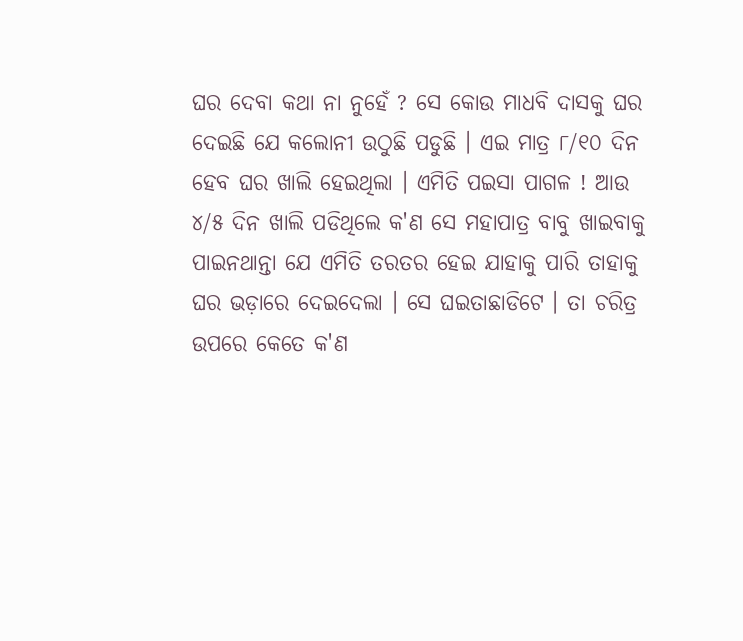ଘର ଦେବା କଥା ନା ନୁହେଁ ? ସେ କୋଉ ମାଧବି ଦାସକୁ ଘର ଦେଇଛି ଯେ କଲୋନୀ ଉଠୁଛି ପଡୁଛି । ଏଇ ମାତ୍ର ୮/୧୦ ଦିନ ହେବ ଘର ଖାଲି ହେଇଥିଲା । ଏମିତି ପଇସା ପାଗଳ ! ଆଉ ୪/୫ ଦିନ ଖାଲି ପଡିଥିଲେ କ'ଣ ସେ ମହାପାତ୍ର ବାବୁ ଖାଇବାକୁ ପାଇନଥାନ୍ତା ଯେ ଏମିତି ତରତର ହେଇ ଯାହାକୁ ପାରି ତାହାକୁ ଘର ଭଡ଼ାରେ ଦେଇଦେଲା । ସେ ଘଇତାଛାଡିଟେ । ତା ଚରିତ୍ର ଉପରେ କେତେ କ'ଣ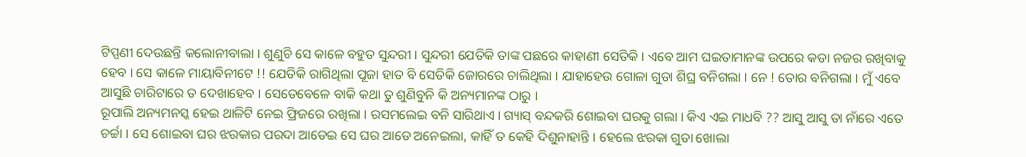ଟିପ୍ପଣୀ ଦେଉଛନ୍ତି କଲୋନୀବାଲା । ଶୁଣୁଚି ସେ କାଳେ ବହୁତ ସୁନ୍ଦରୀ । ସୁନ୍ଦରୀ ଯେତିକି ତାଙ୍କ ପଛରେ କାହାଣୀ ସେତିକି । ଏବେ ଆମ ଘଇତାମାନଙ୍କ ଉପରେ କଡା ନଜର ରଖିବାକୁ ହେବ । ସେ କାଳେ ମାୟାବିନୀଟେ !! ଯେତିକି ରାଗିଥିଲା ପୂଜା ହାତ ବି ସେତିକି ଜୋରରେ ଚାଲିଥିଲା । ଯାହାହେଉ ଗୋଳା ଗୁଡା ଶିଘ୍ର ବନିଗଲା । ନେ ! ତୋର ବନିଗଲା । ମୁଁ ଏବେ ଆସୁଛି ଚାରିଟାରେ ତ ଦେଖାହେବ । ସେତେବେଳେ ବାକି କଥା ତୁ ଶୁଣିବୁନି କି ଅନ୍ୟମାନଙ୍କ ଠାରୁ ।
ରୂପାଲି ଅନ୍ୟମନସ୍କ ହେଇ ଥାଳିଟି ନେଇ ଫ୍ରିଜରେ ରଖିଲା । ରସମଲେଇ ବନି ସାରିଥାଏ । ଗ୍ୟାସ୍ ବନ୍ଦକରି ଶୋଇବା ଘରକୁ ଗଲା । କିଏ ଏଇ ମାଧବି ?? ଆସୁ ଆସୁ ତା ନାଁରେ ଏତେ ଚର୍ଚ୍ଚା । ସେ ଶୋଇବା ଘର ଝରକାର ପରଦା ଆଡେଇ ସେ ଘର ଆଡେ ଅନେଇଲା, କାହିଁ ତ କେହି ଦିଶୁନାହାନ୍ତି । ହେଲେ ଝରକା ଗୁଡା ଖୋଲା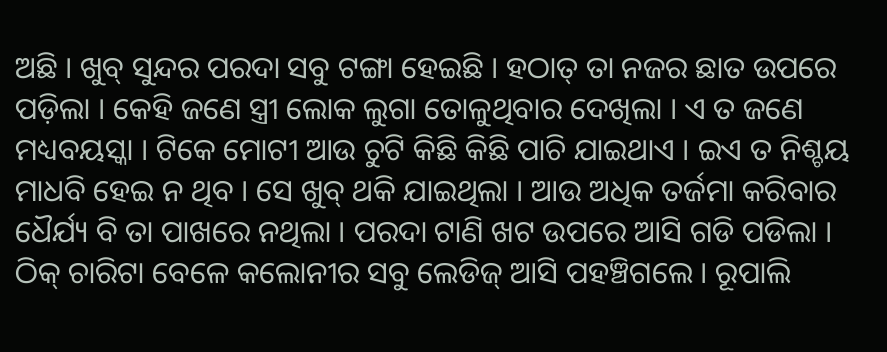ଅଛି । ଖୁବ୍ ସୁନ୍ଦର ପରଦା ସବୁ ଟଙ୍ଗା ହେଇଛି । ହଠାତ୍ ତା ନଜର ଛାତ ଉପରେ ପଡ଼ିଲା । କେହି ଜଣେ ସ୍ତ୍ରୀ ଲୋକ ଲୁଗା ତୋଳୁଥିବାର ଦେଖିଲା । ଏ ତ ଜଣେ ମଧ୍ୟବୟସ୍କା । ଟିକେ ମୋଟୀ ଆଉ ଚୁଟି କିଛି କିଛି ପାଚି ଯାଇଥାଏ । ଇଏ ତ ନିଶ୍ଚୟ ମାଧବି ହେଇ ନ ଥିବ । ସେ ଖୁବ୍ ଥକି ଯାଇଥିଲା । ଆଉ ଅଧିକ ତର୍ଜମା କରିବାର ଧୈର୍ଯ୍ୟ ବି ତା ପାଖରେ ନଥିଲା । ପରଦା ଟାଣି ଖଟ ଉପରେ ଆସି ଗଡି ପଡିଲା ।
ଠିକ୍ ଚାରିଟା ବେଳେ କଲୋନୀର ସବୁ ଲେଡିଜ୍ ଆସି ପହଞ୍ଚିଗଲେ । ରୂପାଲି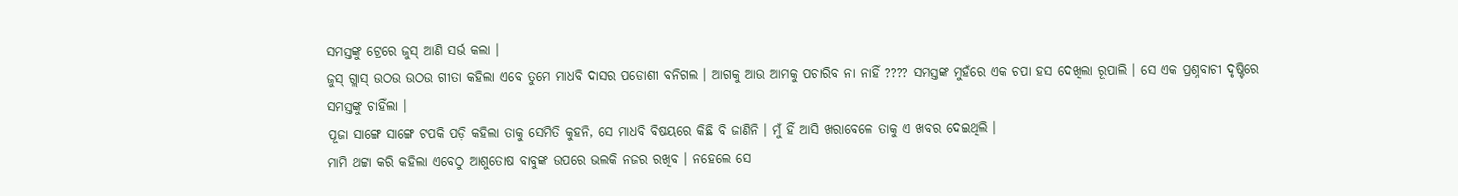ସମସ୍ତଙ୍କୁ ଟ୍ରେରେ ଜୁସ୍ ଆଣି ସର୍ଭ କଲା ।
ଜୁସ୍ ଗ୍ଲାସ୍ ଉଠଉ ଉଠଉ ଗୀତା କହିଲା ଏବେ ତୁମେ ମାଧବି ଦାସର ପଡୋଶୀ ବନିଗଲ । ଆଗକୁ ଆଉ ଆମକୁ ପଚାରିବ ନା ନାହିଁ ???? ସମସ୍ତଙ୍କ ମୁହଁରେ ଏକ ଚପା ହସ ଦେଖିଲା ରୂପାଲି । ସେ ଏକ ପ୍ରଶ୍ନବାଚୀ ଦୃଷ୍ଟିରେ ସମସ୍ତଙ୍କୁ ଚାହିଁଲା ।
ପୂଜା ସାଙ୍ଗେ ସାଙ୍ଗେ ଟପକି ପଡ଼ି କହିଲା ତାକୁ ସେମିତି କୁହନି, ସେ ମାଧବି ବିଷୟରେ କିଛି ବି ଜାଣିନି । ମୁଁ ହିଁ ଆସି ଖରାବେଳେ ତାକୁ ଏ ଖବର ଦେଇଥିଲି ।
ମାମି ଥଟ୍ଟା କରି କହିଲା ଏବେଠୁ ଆଶୁତୋଷ ବାବୁଙ୍କ ଉପରେ ଭଲକି ନଜର ରଖିବ । ନହେଲେ ସେ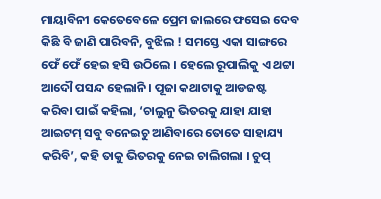ମାୟାବିନୀ କେତେବେଳେ ପ୍ରେମ ଜାଲରେ ଫସେଇ ଦେବ କିଛି ବି ଜାଣି ପାରିବନି, ବୁଝିଲ ! ସମସ୍ତେ ଏକା ସାଙ୍ଗରେ ଫେଁ ଫେଁ ହେଇ ହସି ଉଠିଲେ । ହେଲେ ରୂପାଲିକୁ ଏ ଥଟ୍ଟା ଆଦୌ ପସନ୍ଦ ହେଲାନି । ପୂଜା କଥାଟାକୁ ଆଡଜଷ୍ଟ କରିବା ପାଇଁ କହିଲା, ‘ଚାଲୁନୁ ଭିତରକୁ ଯାହା ଯାହା ଆଇଟମ୍ ସବୁ ବନେଇଚୁ ଆଣିବାରେ ତୋତେ ସାହାଯ୍ୟ କରିବି’, କହି ତାକୁ ଭିତରକୁ ନେଇ ଚାଲିଗଲା । ଚୁପ୍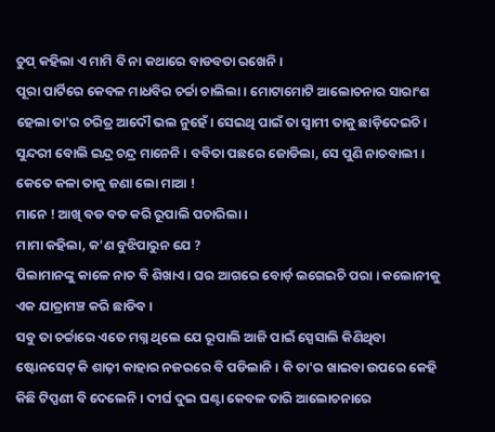ଚୁପ୍ କହିଲା ଏ ମାମି ବି ନା କଥାରେ ବାଡବତା ରଖେନି ।
ପୂରା ପାର୍ଟିରେ କେବଳ ମାଧବିର ଚର୍ଚ୍ଚା ଚାଲିଲା । ମୋଟାମୋଟି ଆଲୋଚନାର ସାରାଂଶ ହେଲା ତା'ର ଚରିତ୍ର ଆଦୌ ଭଲ ନୁହେଁ । ସେଇଥି ପାଇଁ ତା ସ୍ୱାମୀ ତାକୁ ଛାଡ଼ିଦେଇଚି । ସୁନ୍ଦରୀ ବୋଲି ଇନ୍ଦ୍ର ଚନ୍ଦ୍ର ମାନେନି । ବବିତା ପଛରେ ଜୋଡିଲା, ସେ ପୁଣି ନାଚବାଲୀ । କେତେ କଳା ତାକୁ ଜଣା ଲୋ ମାଆ !
ମାନେ ! ଆଖି ବଡ ବଡ କରି ରୂପାଲି ପଚାରିଲା ।
ମାମା କହିଲା, କ'ଣ ବୁଝିପାରୁନ ଯେ ?
ପିଲାମାନଙ୍କୁ କାଳେ ନାଚ ବି ଶିଖାଏ । ଘର ଆଗରେ ବୋର୍ଡ଼ ଲଗେଇଚି ପରା । କଲୋନୀକୁ ଏକ ଯାତ୍ରାମଞ୍ଚ କରି ଛାଡିବ ।
ସବୁ ତା ଚର୍ଚ୍ଚାରେ ଏତେ ମଗ୍ନ ଥିଲେ ଯେ ରୂପାଲି ଆଜି ପାଇଁ ସ୍ପେସାଲି କିଣିଥିବା ଷ୍ଟୋନସେଟ୍ କି ଶାଢ଼ୀ କାହାର ନଜରରେ ବି ପଡିଲାନି । କି ତା'ର ଖାଇବା ଉପରେ କେହି କିଛି ଟିପ୍ପଣୀ ବି ଦେଲେନି । ଦୀର୍ଘ ଦୁଇ ଘଣ୍ଟା କେବଳ ତାରି ଆଲୋଚନାରେ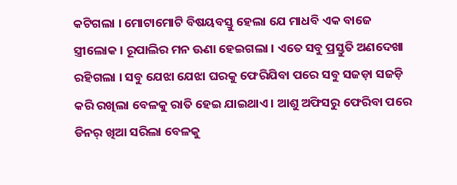କଟିଗଲା । ମୋଟାମୋଟି ବିଷୟବସ୍ତୁ ହେଲା ଯେ ମାଧବି ଏକ ବାଜେ ସ୍ତ୍ରୀଲୋକ । ରୂପାଲିର ମନ ଊଣା ହେଇଗଲା । ଏତେ ସବୁ ପ୍ରସ୍ତୁତି ଅଣଦେଖା ରହିଗଲା । ସବୁ ଯେଝା ଯେଝା ଘରକୁ ଫେରିଯିବା ପରେ ସବୁ ସଜଡ଼ା ସଜଡ଼ି କରି ରଖିଲା ବେଳକୁ ରାତି ହେଇ ଯାଇଥାଏ । ଆଶୁ ଅଫିସରୁ ଫେରିବା ପରେ ଡିନର୍ ଖିଆ ସରିଲା ବେଳକୁ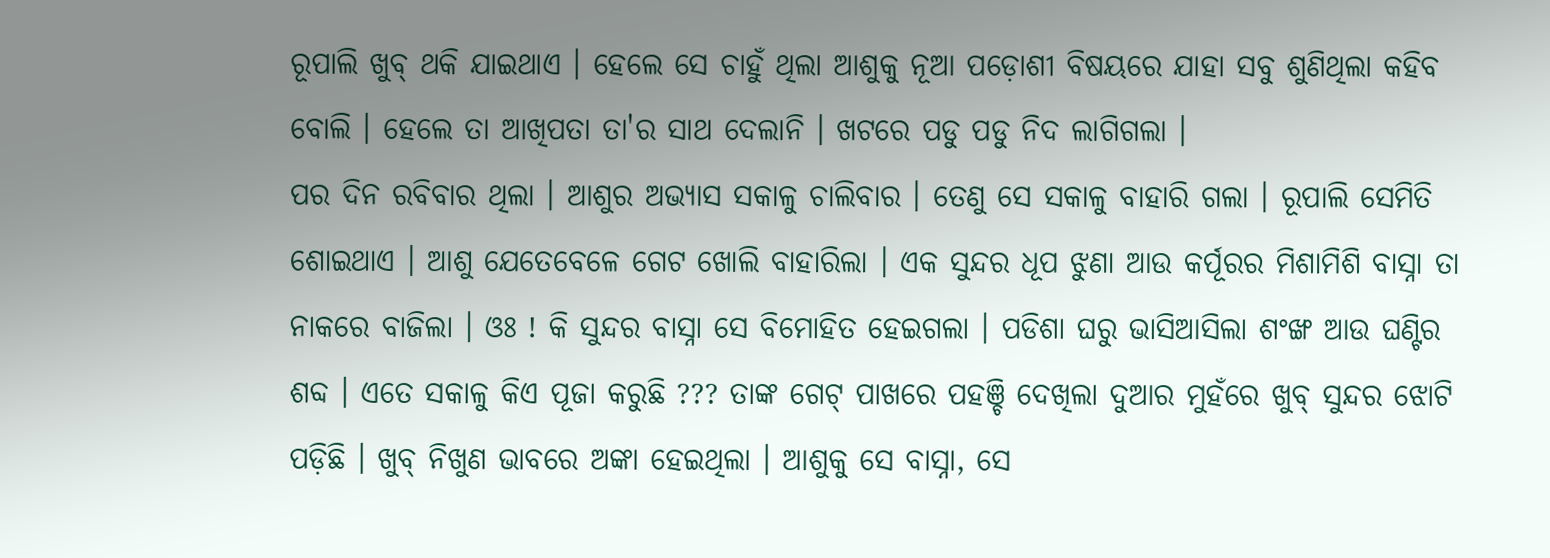ରୂପାଲି ଖୁବ୍ ଥକି ଯାଇଥାଏ । ହେଲେ ସେ ଚାହୁଁ ଥିଲା ଆଶୁକୁ ନୂଆ ପଡ଼ୋଶୀ ବିଷୟରେ ଯାହା ସବୁ ଶୁଣିଥିଲା କହିବ ବୋଲି । ହେଲେ ତା ଆଖିପତା ତା'ର ସାଥ ଦେଲାନି । ଖଟରେ ପଡୁ ପଡୁ ନିଦ ଲାଗିଗଲା ।
ପର ଦିନ ରବିବାର ଥିଲା । ଆଶୁର ଅଭ୍ୟାସ ସକାଳୁ ଚାଲିବାର । ତେଣୁ ସେ ସକାଳୁ ବାହାରି ଗଲା । ରୂପାଲି ସେମିତି ଶୋଇଥାଏ । ଆଶୁ ଯେତେବେଳେ ଗେଟ ଖୋଲି ବାହାରିଲା । ଏକ ସୁନ୍ଦର ଧୂପ ଝୁଣା ଆଉ କର୍ପୂରର ମିଶାମିଶି ବାସ୍ନା ତା ନାକରେ ବାଜିଲା । ଓଃ ! କି ସୁନ୍ଦର ବାସ୍ନା ସେ ବିମୋହିତ ହେଇଗଲା । ପଡିଶା ଘରୁ ଭାସିଆସିଲା ଶଂଙ୍ଖ ଆଉ ଘଣ୍ଟିର ଶବ୍ଦ । ଏତେ ସକାଳୁ କିଏ ପୂଜା କରୁଛି ??? ତାଙ୍କ ଗେଟ୍ ପାଖରେ ପହଞ୍ଚି ଦେଖିଲା ଦୁଆର ମୁହଁରେ ଖୁବ୍ ସୁନ୍ଦର ଝୋଟି ପଡ଼ିଛି । ଖୁବ୍ ନିଖୁଣ ଭାବରେ ଅଙ୍କା ହେଇଥିଲା । ଆଶୁକୁ ସେ ବାସ୍ନା, ସେ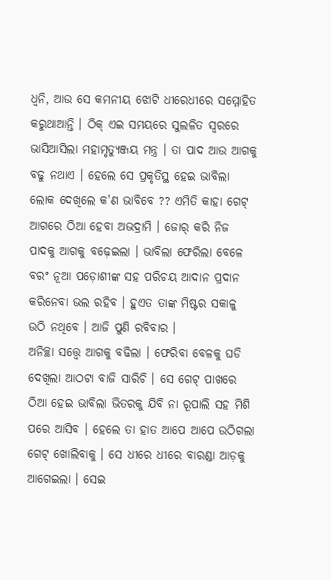ଧ୍ୱନି, ଆଉ ସେ କମନୀୟ ଝୋଟି ଧୀରେଧୀରେ ସମ୍ମୋହିତ କରୁଥାଆନ୍ତି । ଠିକ୍ ଏଇ ସମୟରେ ସୁଲଳିତ ସ୍ୱରରେ ଭାସିଆସିଲା ମହାମୃତ୍ୟୁଞ୍ଜୟ ମନ୍ତ୍ର । ତା ପାଦ ଆଉ ଆଗକୁ ବଢୁ ନଥାଏ । ହେଲେ ସେ ପ୍ରକୃତିସ୍ଥ ହେଇ ଭାବିଲା ଲୋକ ଦେଖିଲେ କ'ଣ ଭାବିବେ ?? ଏମିତି କାହା ଗେଟ୍ ଆଗରେ ଠିଆ ହେବା ଅଭଦ୍ରାମି । ଜୋର୍ କରି ନିଜ ପାଦକୁ ଆଗକୁ ବଢ଼େଇଲା । ଭାବିଲା ଫେରିଲା ବେଳେ ବରଂ ନୂଆ ପଡ଼ୋଶୀଙ୍କ ସହ ପରିଚୟ ଆଦାନ ପ୍ରଦାନ କରିନେବା ଭଲ ରହିବ । ହୁଏତ ତାଙ୍କ ମିଷ୍ଟର ସକାଳୁ ଉଠି ନଥିବେ । ଆଜି ପୁଣି ରବିବାର ।
ଅନିଚ୍ଛା ସତ୍ତ୍ବେ ଆଗକୁ ବଢିଲା । ଫେରିବା ବେଳକୁ ଘଡି ଦେଖିଲା ଆଠଟା ବାଜି ସାରିଚି । ସେ ଗେଟ୍ ପାଖରେ ଠିଆ ହେଇ ଭାବିଲା ଭିତରକୁ ଯିବି ନା ରୂପାଲି ସହ ମିଶି ପରେ ଆସିବ । ହେଲେ ତା ହାତ ଆପେ ଆପେ ଉଠିଗଲା ଗେଟ୍ ଖୋଲିବାକୁ । ସେ ଧୀରେ ଧୀରେ ବାରଣ୍ଡା ଆଡ଼କୁ ଆଗେଇଲା । ସେଇ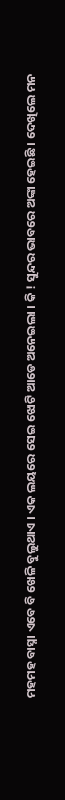ମହମହ ବାସ୍ନା ଏବେ ବି ଖେଳି ବୁଲୁଥାଏ । ଏକ ଲୟରେ ସେଇ ଝୋଟି ଆଡେ ଅନେଇଲା । କି ! ସୁନ୍ଦର ଭାବରେ ଅଙ୍କା ହେଇଛି । ଦେଖିଲେ ମନ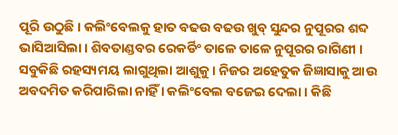ପୂରି ଉଠୁଛି । କଲିଂବେଲକୁ ହାତ ବଢଉ ବଢଉ ଖୁବ୍ ସୁନ୍ଦର ନୁପୂରର ଶବ୍ଦ ଭାସିଆସିଲା । ଶିବତାଣ୍ଡବର ରେକର୍ଡିଂ ତାଳେ ତାଳେ ନୁପୂରର ରାଗିଣୀ । ସବୁକିଛି ରହସ୍ୟମୟ ଲାଗୁଥିଲା ଆଶୁକୁ । ନିଜର ଅହେତୁକ ଜିଜ୍ଞାସାକୁ ଆଉ ଅବଦମିତ କରିପାରିଲା ନାହିଁ । କଲିଂବେଲ ବଜେଇ ଦେଲା । କିଛି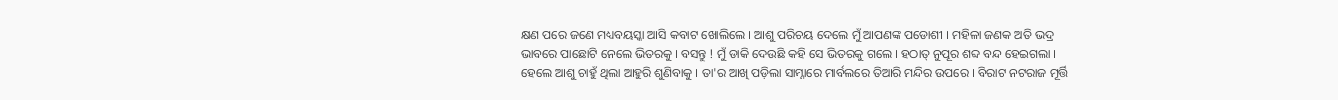କ୍ଷଣ ପରେ ଜଣେ ମଧ୍ୟବୟସ୍କା ଆସି କବାଟ ଖୋଲିଲେ । ଆଶୁ ପରିଚୟ ଦେଲେ ମୁଁ ଆପଣଙ୍କ ପଡୋଶୀ । ମହିଳା ଜଣକ ଅତି ଭଦ୍ର ଭାବରେ ପାଛୋଟି ନେଲେ ଭିତରକୁ । ବସନ୍ତୁ ! ମୁଁ ଡାକି ଦେଉଛି କହି ସେ ଭିତରକୁ ଗଲେ । ହଠାତ୍ ନୁପୂର ଶବ୍ଦ ବନ୍ଦ ହେଇଗଲା । ହେଲେ ଆଶୁ ଚାହୁଁ ଥିଲା ଆହୁରି ଶୁଣିବାକୁ । ତା'ର ଆଖି ପଡ଼ିଲା ସାମ୍ନାରେ ମାର୍ବଲରେ ତିଆରି ମନ୍ଦିର ଉପରେ । ବିରାଟ ନଟରାଜ ମୂର୍ତ୍ତି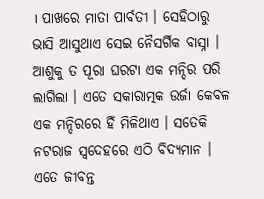। ପାଖରେ ମାତା ପାର୍ବତୀ । ସେହିଠାରୁ ଭାସି ଆସୁଥାଏ ସେଇ ନୈସର୍ଗିକ ବାସ୍ନା । ଆଶୁକୁ ତ ପୂରା ଘରଟା ଏକ ମନ୍ଦିର ପରି ଲାଗିଲା । ଏତେ ସକାରାତ୍ମକ ଉର୍ଜା କେବଳ ଏକ ମନ୍ଦିରରେ ହିଁ ମିଳିଥାଏ । ସତେକି ନଟରାଜ ସ୍ୱଦେହରେ ଏଠି ବିଦ୍ୟମାନ । ଏତେ ଜୀବନ୍ତ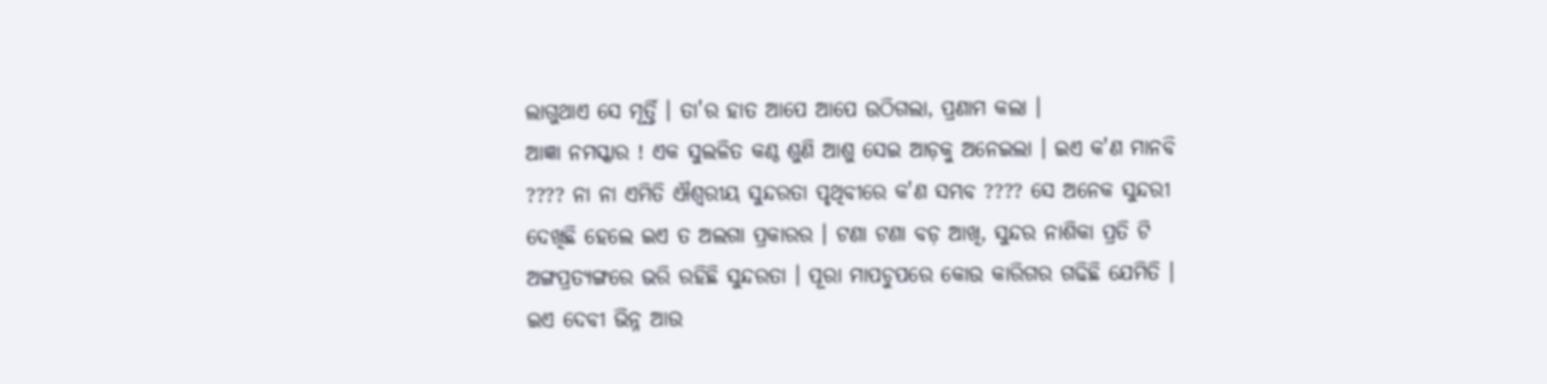ଲାଗୁଥାଏ ସେ ମୂର୍ତ୍ତି । ତା'ର ହାତ ଆପେ ଆପେ ଉଠିଗଲା, ପ୍ରଣାମ କଲା ।
ଆଜ୍ଞା ନମସ୍କାର ! ଏକ ସୁଲଳିତ କଣ୍ଠ ଶୁଣି ଆଶୁ ସେଇ ଆଡ଼କୁ ଅନେଇଲା । ଇଏ କ'ଣ ମାନବି ???? ନା ନା ଏମିତି ଐଶ୍ୱରୀୟ ସୁନ୍ଦରତା ପୃଥିବୀରେ କ'ଣ ସମ୍ଭବ ???? ସେ ଅନେକ ସୁନ୍ଦରୀ ଦେଖିଛି ହେଲେ ଇଏ ତ ଅଲଗା ପ୍ରକାରର । ଟଣା ଟଣା ବଡ଼ ଆଖି, ସୁନ୍ଦର ନାଶିକା ପ୍ରତି ଟି ଅଙ୍ଗପ୍ରତ୍ୟଙ୍ଗରେ ଭରି ରହିଛି ସୁନ୍ଦରତା । ପୂରା ମାପଚୁପରେ କୋଉ କାରିଗର ଗଢିଛି ଯେମିତି । ଇଏ ଦେବୀ ଭିନ୍ନ ଆଉ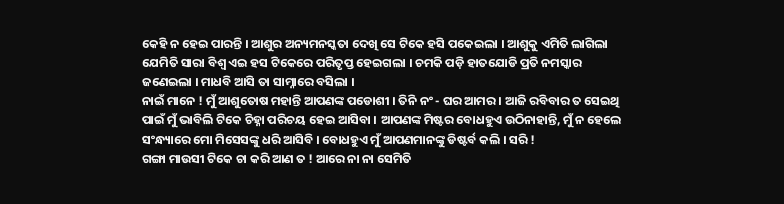କେହି ନ ହେଇ ପାରନ୍ତି । ଆଶୁର ଅନ୍ୟମନସ୍କତା ଦେଖି ସେ ଟିକେ ହସି ପକେଇଲା । ଆଶୁକୁ ଏମିତି ଲାଗିଲା ଯେମିତି ସାରା ବିଶ୍ୱ ଏଇ ହସ ଟିକେରେ ପରିତୃପ୍ତ ହେଇଗଲା । ଚମକି ପଡ଼ି ହାତଯୋଡି ପ୍ରତି ନମସ୍କାର ଜଣେଇଲା । ମାଧବି ଆସି ତା ସାମ୍ନାରେ ବସିଲା ।
ନାଇଁ ମାନେ ! ମୁଁ ଆଶୁତୋଷ ମହାନ୍ତି ଆପଣଙ୍କ ପଡୋଶୀ । ତିନି ନଂ - ଘର ଆମର । ଆଜି ରବିବାର ତ ସେଇଥି ପାଇଁ ମୁଁ ଭାବିଲି ଟିକେ ଚିହ୍ନା ପରିଚୟ ହେଇ ଆସିବା । ଆପଣଙ୍କ ମିଷ୍ଟର ବୋଧହୁଏ ଉଠିନାହାନ୍ତି, ମୁଁ ନ ହେଲେ ସଂନ୍ଧ୍ୟାରେ ମୋ ମିସେସଙ୍କୁ ଧରି ଆସିବି । ବୋଧହୁଏ ମୁଁ ଆପଣମାନଙ୍କୁ ଡିଷ୍ଟର୍ବ କଲି । ସରି !
ଗଙ୍ଗା ମାଉସୀ ଟିକେ ଚା କରି ଆଣ ତ ! ଆରେ ନା ନା ସେମିତି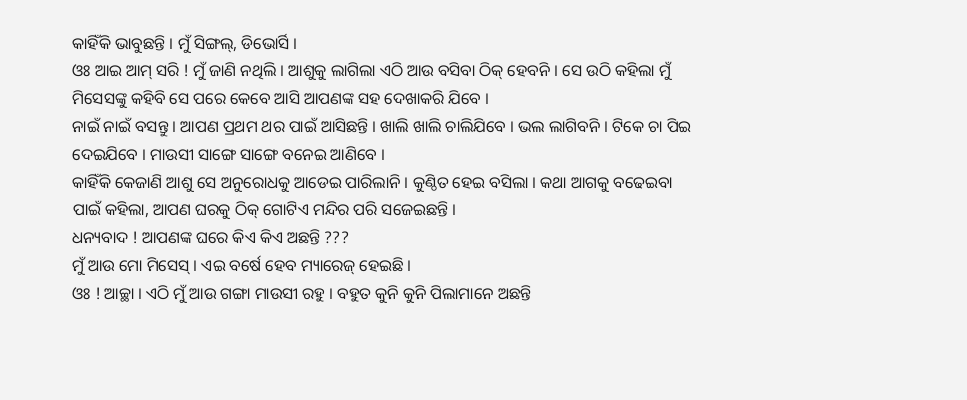କାହିଁକି ଭାବୁଛନ୍ତି । ମୁଁ ସିଙ୍ଗଲ୍, ଡିଭୋର୍ସି ।
ଓଃ ଆଇ ଆମ୍ ସରି ! ମୁଁ ଜାଣି ନଥିଲି । ଆଶୁକୁ ଲାଗିଲା ଏଠି ଆଉ ବସିବା ଠିକ୍ ହେବନି । ସେ ଉଠି କହିଲା ମୁଁ ମିସେସଙ୍କୁ କହିବି ସେ ପରେ କେବେ ଆସି ଆପଣଙ୍କ ସହ ଦେଖାକରି ଯିବେ ।
ନାଇଁ ନାଇଁ ବସନ୍ତୁ । ଆପଣ ପ୍ରଥମ ଥର ପାଇଁ ଆସିଛନ୍ତି । ଖାଲି ଖାଲି ଚାଲିଯିବେ । ଭଲ ଲାଗିବନି । ଟିକେ ଚା ପିଇ ଦେଇଯିବେ । ମାଉସୀ ସାଙ୍ଗେ ସାଙ୍ଗେ ବନେଇ ଆଣିବେ ।
କାହିଁକି କେଜାଣି ଆଶୁ ସେ ଅନୁରୋଧକୁ ଆଡେଇ ପାରିଲାନି । କୁଣ୍ଠିତ ହେଇ ବସିଲା । କଥା ଆଗକୁ ବଢେଇବା ପାଇଁ କହିଲା, ଆପଣ ଘରକୁ ଠିକ୍ ଗୋଟିଏ ମନ୍ଦିର ପରି ସଜେଇଛନ୍ତି ।
ଧନ୍ୟବାଦ ! ଆପଣଙ୍କ ଘରେ କିଏ କିଏ ଅଛନ୍ତି ???
ମୁଁ ଆଉ ମୋ ମିସେସ୍ । ଏଇ ବର୍ଷେ ହେବ ମ୍ୟାରେଜ୍ ହେଇଛି ।
ଓଃ ! ଆଚ୍ଛା । ଏଠି ମୁଁ ଆଉ ଗଙ୍ଗା ମାଉସୀ ରହୁ । ବହୁତ କୁନି କୁନି ପିଲାମାନେ ଅଛନ୍ତି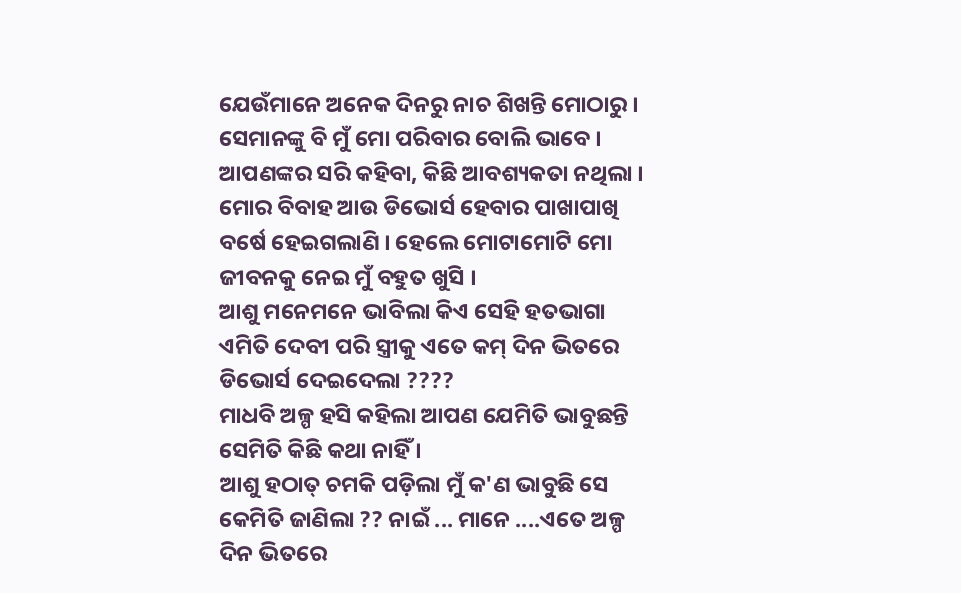ଯେଉଁମାନେ ଅନେକ ଦିନରୁ ନାଚ ଶିଖନ୍ତି ମୋଠାରୁ । ସେମାନଙ୍କୁ ବି ମୁଁ ମୋ ପରିବାର ବୋଲି ଭାବେ । ଆପଣଙ୍କର ସରି କହିବା, କିଛି ଆବଶ୍ୟକତା ନଥିଲା । ମୋର ବିବାହ ଆଉ ଡିଭୋର୍ସ ହେବାର ପାଖାପାଖି ବର୍ଷେ ହେଇଗଲାଣି । ହେଲେ ମୋଟାମୋଟି ମୋ ଜୀବନକୁ ନେଇ ମୁଁ ବହୁତ ଖୁସି ।
ଆଶୁ ମନେମନେ ଭାବିଲା କିଏ ସେହି ହତଭାଗା ଏମିତି ଦେବୀ ପରି ସ୍ତ୍ରୀକୁ ଏତେ କମ୍ ଦିନ ଭିତରେ ଡିଭୋର୍ସ ଦେଇଦେଲା ????
ମାଧବି ଅଳ୍ପ ହସି କହିଲା ଆପଣ ଯେମିତି ଭାବୁଛନ୍ତି ସେମିତି କିଛି କଥା ନାହିଁ ।
ଆଶୁ ହଠାତ୍ ଚମକି ପଡ଼ିଲା ମୁଁ କ'ଣ ଭାବୁଛି ସେ କେମିତି ଜାଣିଲା ?? ନାଇଁ ... ମାନେ ....ଏତେ ଅଳ୍ପ ଦିନ ଭିତରେ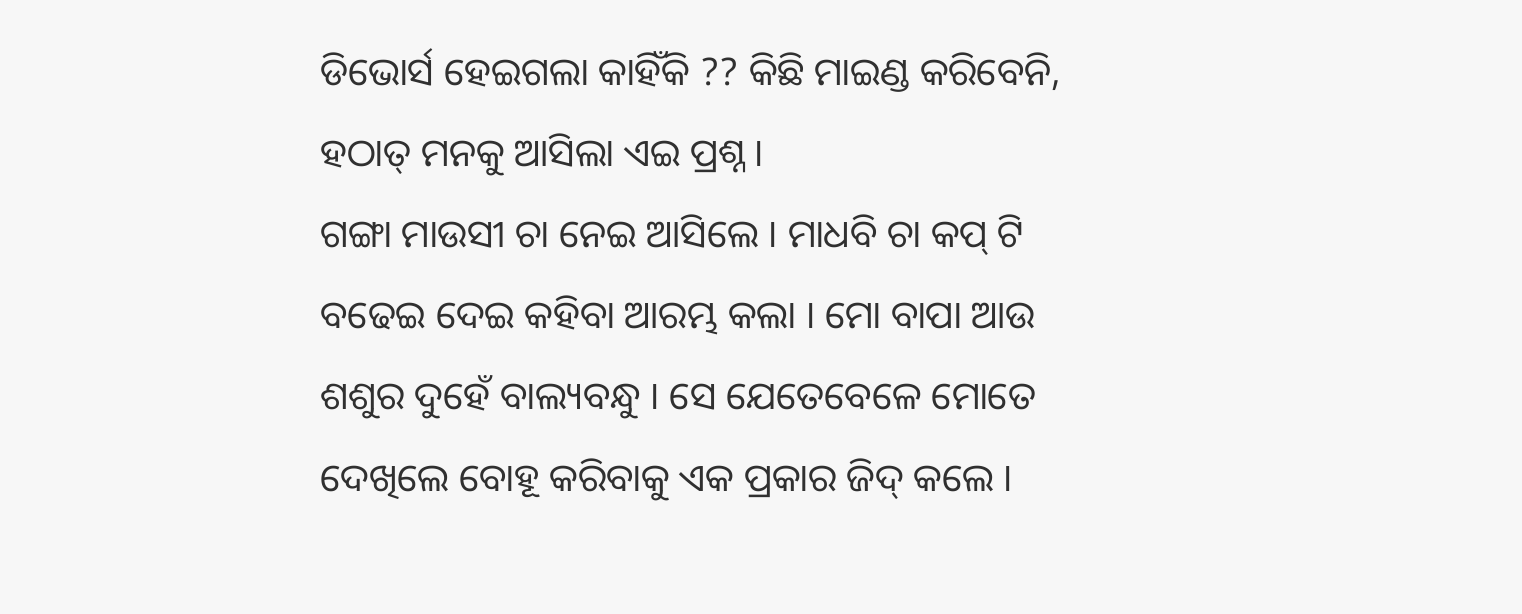ଡିଭୋର୍ସ ହେଇଗଲା କାହିଁକି ?? କିଛି ମାଇଣ୍ଡ କରିବେନି, ହଠାତ୍ ମନକୁ ଆସିଲା ଏଇ ପ୍ରଶ୍ନ ।
ଗଙ୍ଗା ମାଉସୀ ଚା ନେଇ ଆସିଲେ । ମାଧବି ଚା କପ୍ ଟି ବଢେଇ ଦେଇ କହିବା ଆରମ୍ଭ କଲା । ମୋ ବାପା ଆଉ ଶଶୁର ଦୁହେଁ ବାଲ୍ୟବନ୍ଧୁ । ସେ ଯେତେବେଳେ ମୋତେ ଦେଖିଲେ ବୋହୂ କରିବାକୁ ଏକ ପ୍ରକାର ଜିଦ୍ କଲେ ।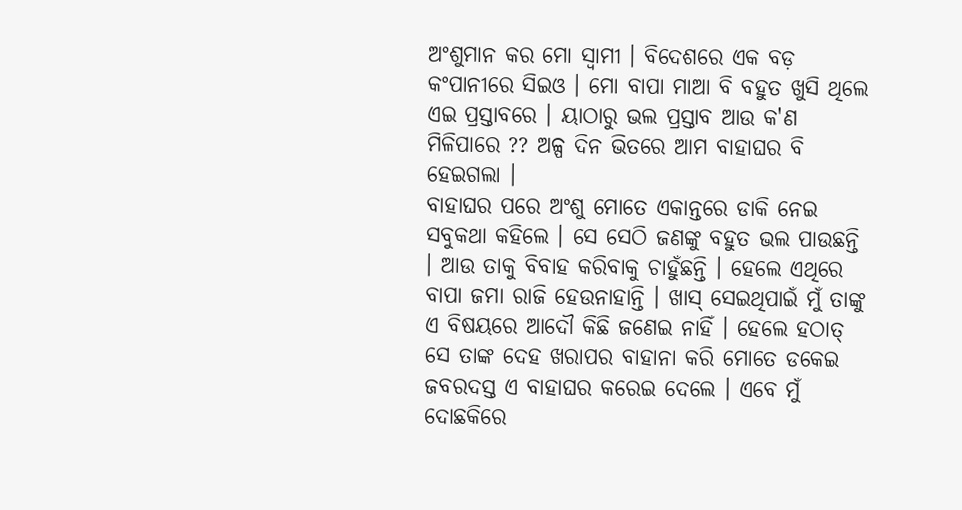ଅଂଶୁମାନ କର ମୋ ସ୍ୱାମୀ । ବିଦେଶରେ ଏକ ବଡ଼ କଂପାନୀରେ ସିଇଓ । ମୋ ବାପା ମାଆ ବି ବହୁତ ଖୁସି ଥିଲେ ଏଇ ପ୍ରସ୍ତାବରେ । ୟାଠାରୁ ଭଲ ପ୍ରସ୍ତାବ ଆଉ କ'ଣ ମିଳିପାରେ ?? ଅଳ୍ପ ଦିନ ଭିତରେ ଆମ ବାହାଘର ବି ହେଇଗଲା ।
ବାହାଘର ପରେ ଅଂଶୁ ମୋତେ ଏକାନ୍ତରେ ଡାକି ନେଇ ସବୁକଥା କହିଲେ । ସେ ସେଠି ଜଣଙ୍କୁ ବହୁତ ଭଲ ପାଉଛନ୍ତି । ଆଉ ତାକୁ ବିବାହ କରିବାକୁ ଚାହୁଁଛନ୍ତି । ହେଲେ ଏଥିରେ ବାପା ଜମା ରାଜି ହେଉନାହାନ୍ତି । ଖାସ୍ ସେଇଥିପାଇଁ ମୁଁ ତାଙ୍କୁ ଏ ବିଷୟରେ ଆଦୌ କିଛି ଜଣେଇ ନାହିଁ । ହେଲେ ହଠାତ୍ ସେ ତାଙ୍କ ଦେହ ଖରାପର ବାହାନା କରି ମୋତେ ଡକେଇ ଜବରଦସ୍ତ ଏ ବାହାଘର କରେଇ ଦେଲେ । ଏବେ ମୁଁ ଦୋଛକିରେ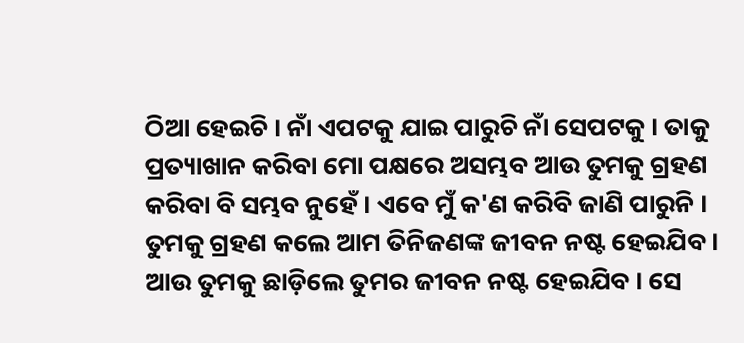ଠିଆ ହେଇଚି । ନାଁ ଏପଟକୁ ଯାଇ ପାରୁଚି ନାଁ ସେପଟକୁ । ତାକୁ ପ୍ରତ୍ୟାଖାନ କରିବା ମୋ ପକ୍ଷରେ ଅସମ୍ଭବ ଆଉ ତୁମକୁ ଗ୍ରହଣ କରିବା ବି ସମ୍ଭବ ନୁହେଁ । ଏବେ ମୁଁ କ'ଣ କରିବି ଜାଣି ପାରୁନି । ତୁମକୁ ଗ୍ରହଣ କଲେ ଆମ ତିନିଜଣଙ୍କ ଜୀବନ ନଷ୍ଟ ହେଇଯିବ । ଆଉ ତୁମକୁ ଛାଡ଼ିଲେ ତୁମର ଜୀବନ ନଷ୍ଟ ହେଇଯିବ । ସେ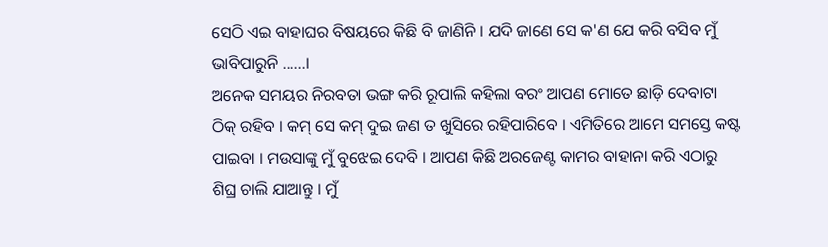ସେଠି ଏଇ ବାହାଘର ବିଷୟରେ କିଛି ବି ଜାଣିନି । ଯଦି ଜାଣେ ସେ କ'ଣ ଯେ କରି ବସିବ ମୁଁ ଭାବିପାରୁନି ......।
ଅନେକ ସମୟର ନିରବତା ଭଙ୍ଗ କରି ରୂପାଲି କହିଲା ବରଂ ଆପଣ ମୋତେ ଛାଡ଼ି ଦେବାଟା ଠିକ୍ ରହିବ । କମ୍ ସେ କମ୍ ଦୁଇ ଜଣ ତ ଖୁସିରେ ରହିପାରିବେ । ଏମିତିରେ ଆମେ ସମସ୍ତେ କଷ୍ଟ ପାଇବା । ମଉସାଙ୍କୁ ମୁଁ ବୁଝେଇ ଦେବି । ଆପଣ କିଛି ଅରଜେଣ୍ଟ କାମର ବାହାନା କରି ଏଠାରୁ ଶିଘ୍ର ଚାଲି ଯାଆନ୍ତୁ । ମୁଁ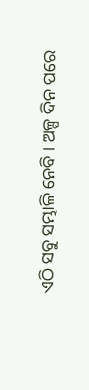ଏଠି ସବୁ ସମ୍ଭାଳି ନେବି । ଅଳ୍ପ ଦିନ ପରେ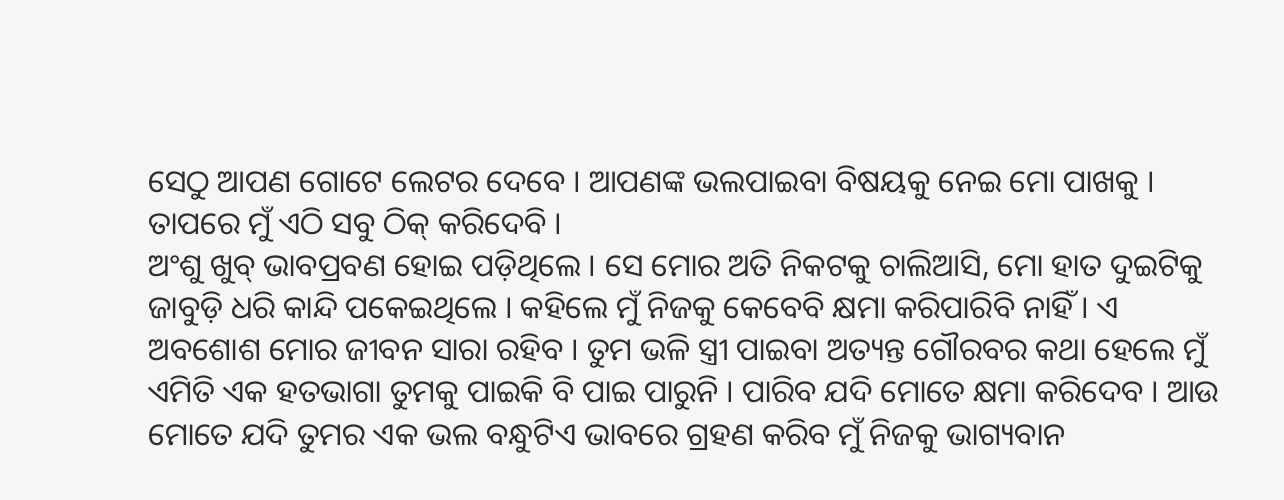ସେଠୁ ଆପଣ ଗୋଟେ ଲେଟର ଦେବେ । ଆପଣଙ୍କ ଭଲପାଇବା ବିଷୟକୁ ନେଇ ମୋ ପାଖକୁ । ତାପରେ ମୁଁ ଏଠି ସବୁ ଠିକ୍ କରିଦେବି ।
ଅଂଶୁ ଖୁବ୍ ଭାବପ୍ରବଣ ହୋଇ ପଡ଼ିଥିଲେ । ସେ ମୋର ଅତି ନିକଟକୁ ଚାଲିଆସି, ମୋ ହାତ ଦୁଇଟିକୁ ଜାବୁଡ଼ି ଧରି କାନ୍ଦି ପକେଇଥିଲେ । କହିଲେ ମୁଁ ନିଜକୁ କେବେବି କ୍ଷମା କରିପାରିବି ନାହିଁ । ଏ ଅବଶୋଶ ମୋର ଜୀବନ ସାରା ରହିବ । ତୁମ ଭଳି ସ୍ତ୍ରୀ ପାଇବା ଅତ୍ୟନ୍ତ ଗୌରବର କଥା ହେଲେ ମୁଁ ଏମିତି ଏକ ହତଭାଗା ତୁମକୁ ପାଇକି ବି ପାଇ ପାରୁନି । ପାରିବ ଯଦି ମୋତେ କ୍ଷମା କରିଦେବ । ଆଉ ମୋତେ ଯଦି ତୁମର ଏକ ଭଲ ବନ୍ଧୁଟିଏ ଭାବରେ ଗ୍ରହଣ କରିବ ମୁଁ ନିଜକୁ ଭାଗ୍ୟବାନ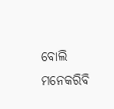ବୋଲି ମନେକରିବି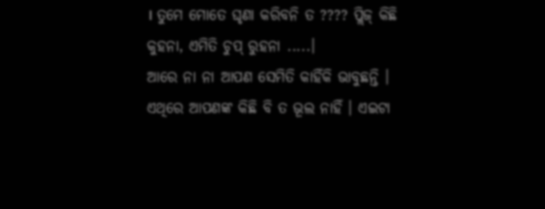। ତୁମେ ମୋତେ ଘୃଣା କରିବନି ତ ???? ପ୍ଲିଜ୍ କିଛି କୁହନା, ଏମିତି ଚୁପ୍ ରୁହନା .....।
ଆରେ ନା ନା ଆପଣ ସେମିତି କାହିଁକି ଭାବୁଛନ୍ତି । ଏଥିରେ ଆପଣଙ୍କ କିଛି ବି ତ ଭୂଲ ନାହିଁ । ଏଇଟା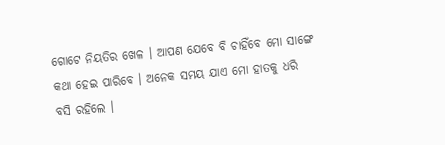ଗୋଟେ ନିୟତିର ଖେଳ । ଆପଣ ଯେବେ ବି ଚାହିଁବେ ମୋ ସାଙ୍ଗେ କଥା ହେଇ ପାରିବେ । ଅନେକ ସମୟ ଯାଏ ମୋ ହାତକୁ ଧରି ବସି ରହିଲେ ।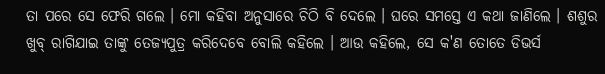ତା ପରେ ସେ ଫେରି ଗଲେ । ମୋ କହିବା ଅନୁସାରେ ଚିଠି ବି ଦେଲେ । ଘରେ ସମସ୍ତେ ଏ କଥା ଜାଣିଲେ । ଶଶୁର ଖୁବ୍ ରାଗିଯାଇ ତାଙ୍କୁ ତେଜ୍ୟପୁତ୍ର କରିଦେବେ ବୋଲି କହିଲେ । ଆଉ କହିଲେ, ସେ କ'ଣ ତୋତେ ଡିଭର୍ସ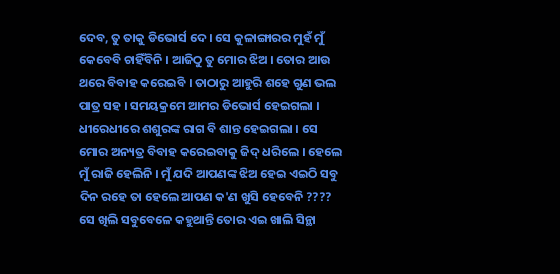ଦେବ, ତୁ ତାକୁ ଡିଭୋର୍ସ ଦେ । ସେ କୁଳାଙ୍ଗାରର ମୁହଁ ମୁଁ କେବେବି ଚାହିଁବିନି । ଆଜିଠୁ ତୁ ମୋର ଝିଅ । ତୋର ଆଉ ଥରେ ବିବାହ କରେଇବି । ତାଠାରୁ ଆହୁରି ଶହେ ଗୁଣ ଭଲ ପାତ୍ର ସହ । ସମୟକ୍ରମେ ଆମର ଡିଭୋର୍ସ ହେଇଗଲା । ଧୀରେଧୀରେ ଶଶୁରଙ୍କ ରାଗ ବି ଶାନ୍ତ ହେଇଗଲା । ସେ ମୋର ଅନ୍ୟତ୍ର ବିବାହ କରେଇବାକୁ ଜିଦ୍ ଧରିଲେ । ହେଲେ ମୁଁ ରାଜି ହେଲିନି । ମୁଁ ଯଦି ଆପଣଙ୍କ ଝିଅ ହେଇ ଏଇଠି ସବୁ ଦିନ ରହେ ତା ହେଲେ ଆପଣ କ'ଣ ଖୁସି ହେବେନି ????
ସେ ଖିଲି ସବୁବେଳେ କହୁଥାନ୍ତି ତୋର ଏଇ ଖାଲି ସିନ୍ଥା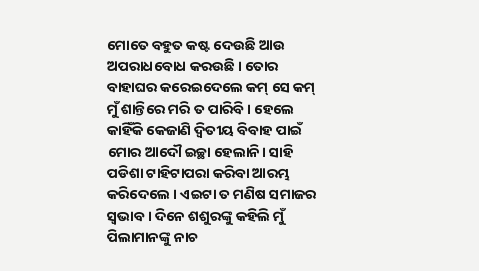ମୋତେ ବହୁତ କଷ୍ଟ ଦେଉଛି ଆଉ ଅପରାଧବୋଧ କରଉଛି । ତୋର ବାହାଘର କରେଇଦେଲେ କମ୍ ସେ କମ୍ ମୁଁ ଶାନ୍ତିରେ ମରି ତ ପାରିବି । ହେଲେ କାହିଁକି କେଜାଣି ଦ୍ୱିତୀୟ ବିବାହ ପାଇଁ ମୋର ଆଦୌ ଇଚ୍ଛା ହେଲାନି। ସାହି ପଡିଶା ଟାହିଟାପରା କରିବା ଆରମ୍ଭ କରିଦେଲେ । ଏଇଟା ତ ମଣିଷ ସମାଜର ସ୍ୱଭାବ । ଦିନେ ଶଶୁରଙ୍କୁ କହିଲି ମୁଁ ପିଲାମାନଙ୍କୁ ନାଚ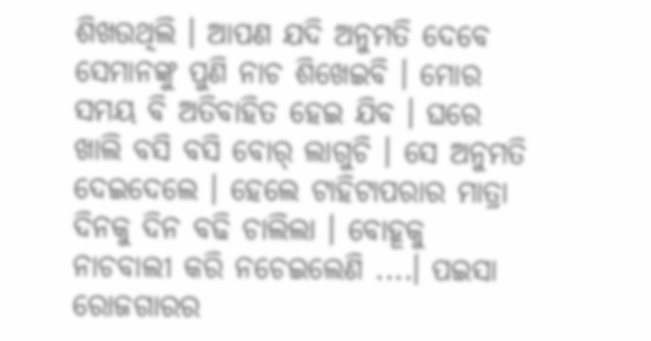ଶିଖଉଥିଲି । ଆପଣ ଯଦି ଅନୁମତି ଦେବେ ସେମାନଙ୍କୁ ପୁଣି ନାଚ ଶିଖେଇବି । ମୋର ସମୟ ବି ଅତିବାହିତ ହେଇ ଯିବ । ଘରେ ଖାଲି ବସି ବସି ବୋର୍ ଲାଗୁଚି । ସେ ଅନୁମତି ଦେଇଦେଲେ । ହେଲେ ଟାହିଟାପରାର ମାତ୍ରା ଦିନକୁ ଦିନ ବଢି ଚାଲିଲା । ବୋହୂକୁ ନାଚବାଲୀ କରି ନଚେଇଲେଣି ....। ପଇସା ରୋଜଗାରର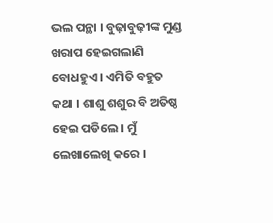ଭଲ ପନ୍ଥା । ବୁଢ଼ାବୁଢ଼ୀଙ୍କ ମୁଣ୍ଡ ଖରାପ ହେଇଗଲାଣି ବୋଧହୁଏ । ଏମିତି ବହୁତ କଥା । ଶାଶୁ ଶଶୁର ବି ଅତିଷ୍ଠ ହେଇ ପଡିଲେ । ମୁଁ ଲେଖାଲେଖି କରେ ।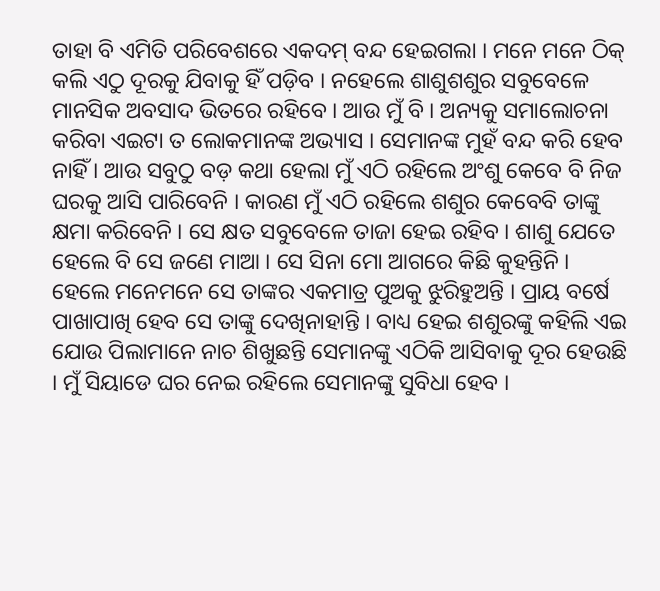ତାହା ବି ଏମିତି ପରିବେଶରେ ଏକଦମ୍ ବନ୍ଦ ହେଇଗଲା । ମନେ ମନେ ଠିକ୍ କଲି ଏଠୁ ଦୂରକୁ ଯିବାକୁ ହିଁ ପଡ଼ିବ । ନହେଲେ ଶାଶୁଶଶୁର ସବୁବେଳେ ମାନସିକ ଅବସାଦ ଭିତରେ ରହିବେ । ଆଉ ମୁଁ ବି । ଅନ୍ୟକୁ ସମାଲୋଚନା କରିବା ଏଇଟା ତ ଲୋକମାନଙ୍କ ଅଭ୍ୟାସ । ସେମାନଙ୍କ ମୁହଁ ବନ୍ଦ କରି ହେବ ନାହିଁ । ଆଉ ସବୁଠୁ ବଡ଼ କଥା ହେଲା ମୁଁ ଏଠି ରହିଲେ ଅଂଶୁ କେବେ ବି ନିଜ ଘରକୁ ଆସି ପାରିବେନି । କାରଣ ମୁଁ ଏଠି ରହିଲେ ଶଶୁର କେବେବି ତାଙ୍କୁ କ୍ଷମା କରିବେନି । ସେ କ୍ଷତ ସବୁବେଳେ ତାଜା ହେଇ ରହିବ । ଶାଶୁ ଯେତେ ହେଲେ ବି ସେ ଜଣେ ମାଆ । ସେ ସିନା ମୋ ଆଗରେ କିଛି କୁହନ୍ତିନି । ହେଲେ ମନେମନେ ସେ ତାଙ୍କର ଏକମାତ୍ର ପୁଅକୁ ଝୁରିହୁଅନ୍ତି । ପ୍ରାୟ ବର୍ଷେ ପାଖାପାଖି ହେବ ସେ ତାଙ୍କୁ ଦେଖିନାହାନ୍ତି । ବାଧ୍ୟ ହେଇ ଶଶୁରଙ୍କୁ କହିଲି ଏଇ ଯୋଉ ପିଲାମାନେ ନାଚ ଶିଖୁଛନ୍ତି ସେମାନଙ୍କୁ ଏଠିକି ଆସିବାକୁ ଦୂର ହେଉଛି । ମୁଁ ସିୟାଡେ ଘର ନେଇ ରହିଲେ ସେମାନଙ୍କୁ ସୁବିଧା ହେବ ।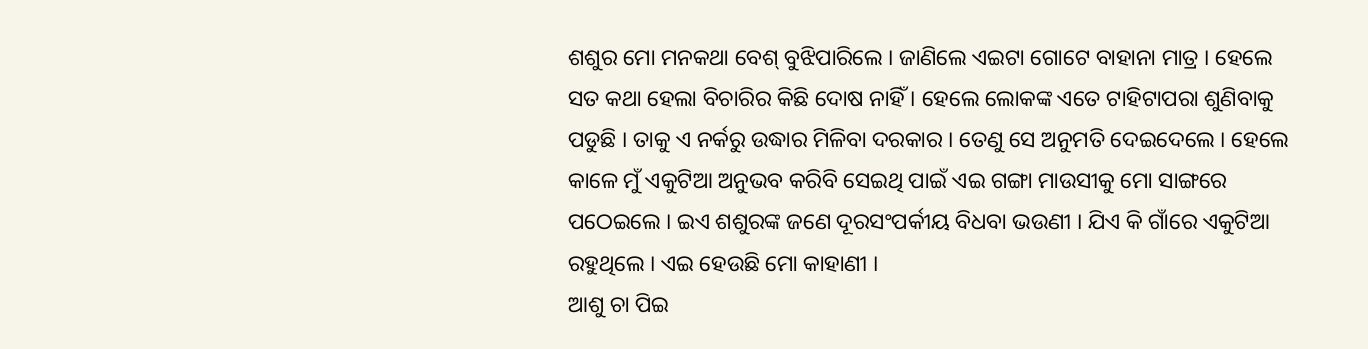ଶଶୁର ମୋ ମନକଥା ବେଶ୍ ବୁଝିପାରିଲେ । ଜାଣିଲେ ଏଇଟା ଗୋଟେ ବାହାନା ମାତ୍ର । ହେଲେ ସତ କଥା ହେଲା ବିଚାରିର କିଛି ଦୋଷ ନାହିଁ । ହେଲେ ଲୋକଙ୍କ ଏତେ ଟାହିଟାପରା ଶୁଣିବାକୁ ପଡୁଛି । ତାକୁ ଏ ନର୍କରୁ ଉଦ୍ଧାର ମିଳିବା ଦରକାର । ତେଣୁ ସେ ଅନୁମତି ଦେଇଦେଲେ । ହେଲେ କାଳେ ମୁଁ ଏକୁଟିଆ ଅନୁଭବ କରିବି ସେଇଥି ପାଇଁ ଏଇ ଗଙ୍ଗା ମାଉସୀକୁ ମୋ ସାଙ୍ଗରେ ପଠେଇଲେ । ଇଏ ଶଶୁରଙ୍କ ଜଣେ ଦୂରସଂପର୍କୀୟ ବିଧବା ଭଉଣୀ । ଯିଏ କି ଗାଁରେ ଏକୁଟିଆ ରହୁଥିଲେ । ଏଇ ହେଉଛି ମୋ କାହାଣୀ ।
ଆଶୁ ଚା ପିଇ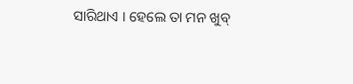ସାରିଥାଏ । ହେଲେ ତା ମନ ଖୁବ୍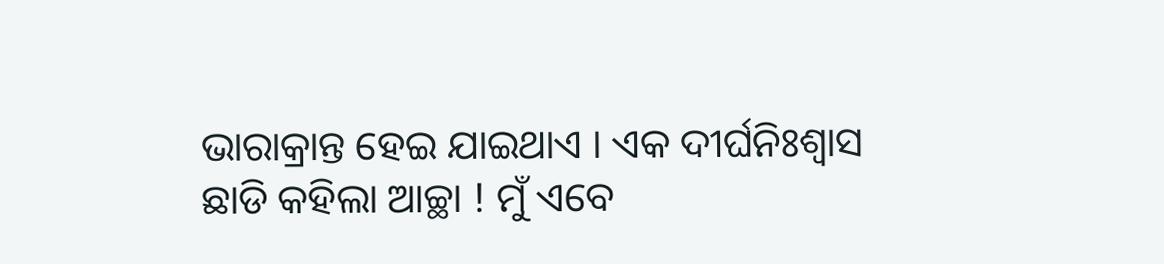ଭାରାକ୍ରାନ୍ତ ହେଇ ଯାଇଥାଏ । ଏକ ଦୀର୍ଘନିଃଶ୍ଵାସ ଛାଡି କହିଲା ଆଚ୍ଛା ! ମୁଁ ଏବେ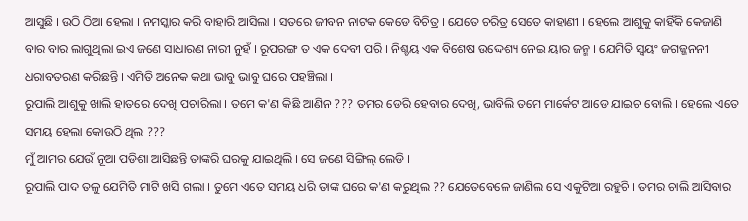ଆସୁଛି । ଉଠି ଠିଆ ହେଲା । ନମସ୍କାର କରି ବାହାରି ଆସିଲା । ସତରେ ଜୀବନ ନାଟକ କେଡେ ବିଚିତ୍ର । ଯେତେ ଚରିତ୍ର ସେତେ କାହାଣୀ । ହେଲେ ଆଶୁକୁ କାହିଁକି କେଜାଣି ବାର ବାର ଲାଗୁଥିଲା ଇଏ ଜଣେ ସାଧାରଣ ନାରୀ ନୁହଁ । ରୂପରଙ୍ଗ ତ ଏକ ଦେବୀ ପରି । ନିଶ୍ଚୟ ଏକ ବିଶେଷ ଉଦ୍ଦେଶ୍ୟ ନେଇ ୟାର ଜନ୍ମ । ଯେମିତି ସ୍ୱୟଂ ଜଗଜ୍ଜନନୀ ଧରାବତରଣ କରିଛନ୍ତି । ଏମିତି ଅନେକ କଥା ଭାବୁ ଭାବୁ ଘରେ ପହଞ୍ଚିଲା ।
ରୂପାଲି ଆଶୁକୁ ଖାଲି ହାତରେ ଦେଖି ପଚାରିଲା । ତମେ କ'ଣ କିଛି ଆଣିନ ??? ତମର ଡେରି ହେବାର ଦେଖି, ଭାବିଲି ତମେ ମାର୍କେଟ ଆଡେ ଯାଇଚ ବୋଲି । ହେଲେ ଏତେ ସମୟ ହେଲା କୋଉଠି ଥିଲ ???
ମୁଁ ଆମର ଯେଉଁ ନୂଆ ପଡିଶା ଆସିଛନ୍ତି ତାଙ୍କରି ଘରକୁ ଯାଇଥିଲି । ସେ ଜଣେ ସିଙ୍ଗିଲ୍ ଲେଡି ।
ରୂପାଲି ପାଦ ତଳୁ ଯେମିତି ମାଟି ଖସି ଗଲା । ତୁମେ ଏତେ ସମୟ ଧରି ତାଙ୍କ ଘରେ କ'ଣ କରୁଥିଲ ?? ଯେତେବେଳେ ଜାଣିଲ ସେ ଏକୁଟିଆ ରହୁଚି । ତମର ଚାଲି ଆସିବାର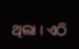ଥିଲା । ଏଠି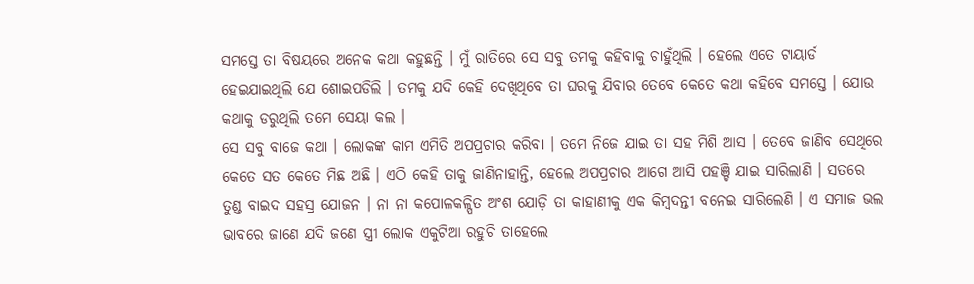ସମସ୍ତେ ତା ବିଷୟରେ ଅନେକ କଥା କହୁଛନ୍ତି । ମୁଁ ରାତିରେ ସେ ସବୁ ତମକୁ କହିବାକୁ ଚାହୁଁଥିଲି । ହେଲେ ଏତେ ଟାୟାର୍ଡ ହେଇଯାଇଥିଲି ଯେ ଶୋଇପଡିଲି । ତମକୁ ଯଦି କେହି ଦେଖିଥିବେ ତା ଘରକୁ ଯିବାର ତେବେ କେତେ କଥା କହିବେ ସମସ୍ତେ । ଯୋଉ କଥାକୁ ଡରୁଥିଲି ତମେ ସେୟା କଲ ।
ସେ ସବୁ ବାଜେ କଥା । ଲୋକଙ୍କ କାମ ଏମିତି ଅପପ୍ରଚାର କରିବା । ତମେ ନିଜେ ଯାଇ ତା ସହ ମିଶି ଆସ । ତେବେ ଜାଣିବ ସେଥିରେ କେତେ ସତ କେତେ ମିଛ ଅଛି । ଏଠି କେହି ତାକୁ ଜାଣିନାହାନ୍ତି, ହେଲେ ଅପପ୍ରଚାର ଆଗେ ଆସି ପହଞ୍ଚି ଯାଇ ସାରିଲାଣି । ସତରେ ତୁଣ୍ଡ ବାଇଦ ସହସ୍ର ଯୋଜନ । ନା ନା କପୋଳକଳ୍ପିତ ଅଂଶ ଯୋଡ଼ି ତା କାହାଣୀକୁ ଏକ କିମ୍ବଦନ୍ତୀ ବନେଇ ସାରିଲେଣି । ଏ ସମାଜ ଭଲ ଭାବରେ ଜାଣେ ଯଦି ଜଣେ ସ୍ତ୍ରୀ ଲୋକ ଏକୁଟିଆ ରହୁଚି ତାହେଲେ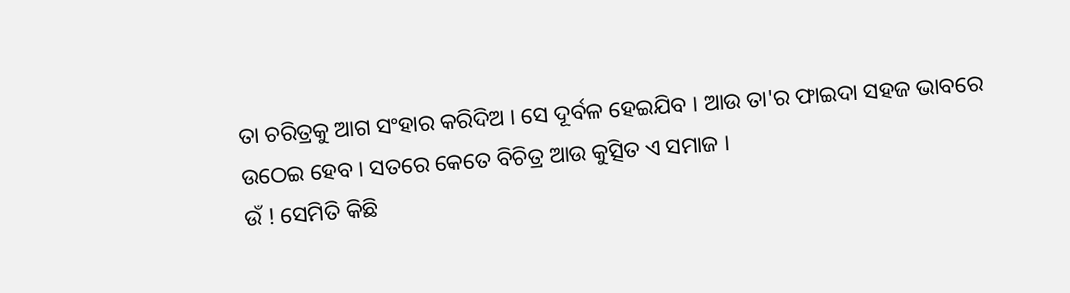ତା ଚରିତ୍ରକୁ ଆଗ ସଂହାର କରିଦିଅ । ସେ ଦୂର୍ବଳ ହେଇଯିବ । ଆଉ ତା'ର ଫାଇଦା ସହଜ ଭାବରେ ଉଠେଇ ହେବ । ସତରେ କେତେ ବିଚିତ୍ର ଆଉ କୁତ୍ସିତ ଏ ସମାଜ ।
ଉଁ ! ସେମିତି କିଛି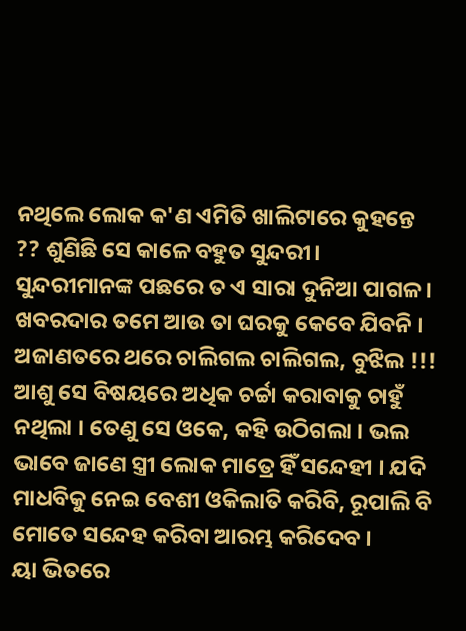ନଥିଲେ ଲୋକ କ'ଣ ଏମିତି ଖାଲିଟାରେ କୁହନ୍ତେ ?? ଶୁଣିଛି ସେ କାଳେ ବହୁତ ସୁନ୍ଦରୀ। ସୁନ୍ଦରୀମାନଙ୍କ ପଛରେ ତ ଏ ସାରା ଦୁନିଆ ପାଗଳ । ଖବରଦାର ତମେ ଆଉ ତା ଘରକୁ କେବେ ଯିବନି । ଅଜାଣତରେ ଥରେ ଚାଲିଗଲ ଚାଲିଗଲ, ବୁଝିଲ !!!
ଆଶୁ ସେ ବିଷୟରେ ଅଧିକ ଚର୍ଚ୍ଚା କରାବାକୁ ଚାହୁଁ ନଥିଲା । ତେଣୁ ସେ ଓକେ, କହି ଉଠିଗଲା । ଭଲ ଭାବେ ଜାଣେ ସ୍ତ୍ରୀ ଲୋକ ମାତ୍ରେ ହିଁ ସନ୍ଦେହୀ । ଯଦି ମାଧବିକୁ ନେଇ ବେଶୀ ଓକିଲାତି କରିବି, ରୂପାଲି ବି ମୋତେ ସନ୍ଦେହ କରିବା ଆରମ୍ଭ କରିଦେବ ।
ୟା ଭିତରେ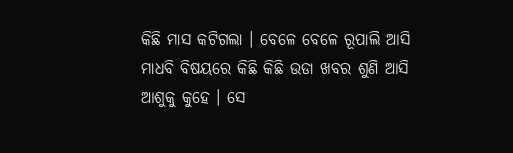କିଛି ମାସ କଟିଗଲା । ବେଳେ ବେଳେ ରୂପାଲି ଆସି ମାଧବି ବିଷୟରେ କିଛି କିଛି ଉଡା ଖବର ଶୁଣି ଆସି ଆଶୁକୁ କୁହେ । ସେ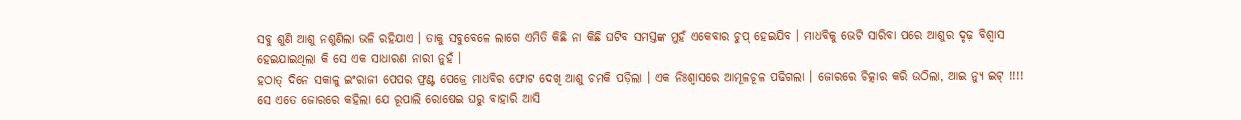ସବୁ ଶୁଣି ଆଶୁ ନଶୁଣିଲା ଭଳି ରହିଯାଏ । ତାକୁ ସବୁବେଳେ ଲାଗେ ଏମିତି କିଛି ନା କିଛି ଘଟିବ ସମସ୍ତଙ୍କ ମୁହଁ ଏକେବାର ଚୁପ୍ ହେଇଯିବ । ମାଧବିକୁ ଭେଟି ସାରିବା ପରେ ଆଶୁର ଦୃଢ଼ ବିଶ୍ୱାସ ହେଇଯାଇଥିଲା କି ସେ ଏକ ସାଧାରଣ ନାରୀ ନୁହଁ ।
ହଠାତ୍ ଦିନେ ସକାଳୁ ଇଂରାଜୀ ପେପର ଫ୍ରଣ୍ଟ ପେଜ୍ରେ ମାଧବିର ଫୋଟ ଦେଖି ଆଶୁ ଚମକି ପଡ଼ିଲା । ଏକ ନିଃଶ୍ୱାସରେ ଆମୂଳଚୂଳ ପଢିଗଲା । ଜୋରରେ ଚିତ୍କାର କରି ଉଠିଲା, ଆଇ ନ୍ୟୁ ଇଟ୍ !!!! ସେ ଏତେ ଜୋରରେ କହିଲା ଯେ ରୂପାଲି ରୋଷେଇ ଘରୁ ବାହାରି ଆସି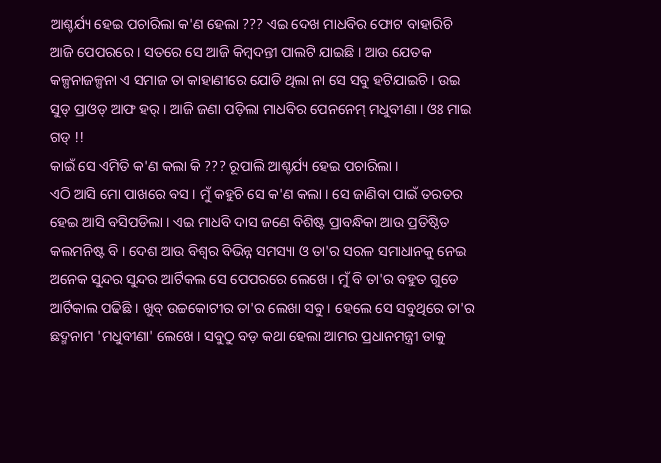ଆଶ୍ଚର୍ଯ୍ୟ ହେଇ ପଚାରିଲା କ'ଣ ହେଲା ??? ଏଇ ଦେଖ ମାଧବିର ଫୋଟ ବାହାରିଚି ଆଜି ପେପରରେ । ସତରେ ସେ ଆଜି କିମ୍ବଦନ୍ତୀ ପାଲଟି ଯାଇଛି । ଆଉ ଯେତକ କଳ୍ପନାଜଳ୍ପନା ଏ ସମାଜ ତା କାହାଣୀରେ ଯୋଡି ଥିଲା ନା ସେ ସବୁ ହଟିଯାଇଚି । ଉଇ ସୁଡ୍ ପ୍ରାଓଡ୍ ଆଫ ହର୍ । ଆଜି ଜଣା ପଡ଼ିଲା ମାଧବିର ପେନନେମ୍ ମଧୁବୀଣା । ଓଃ ମାଇ ଗଡ୍ !!
କାଇଁ ସେ ଏମିତି କ'ଣ କଲା କି ??? ରୂପାଲି ଆଶ୍ଚର୍ଯ୍ୟ ହେଇ ପଚାରିଲା ।
ଏଠି ଆସି ମୋ ପାଖରେ ବସ । ମୁଁ କହୁଚି ସେ କ'ଣ କଲା । ସେ ଜାଣିବା ପାଇଁ ତରତର ହେଇ ଆସି ବସିପଡିଲା । ଏଇ ମାଧବି ଦାସ ଜଣେ ବିଶିଷ୍ଟ ପ୍ରାବନ୍ଧିକା ଆଉ ପ୍ରତିଷ୍ଠିତ କଲମନିଷ୍ଟ ବି । ଦେଶ ଆଉ ବିଶ୍ୱର ବିଭିନ୍ନ ସମସ୍ୟା ଓ ତା'ର ସରଳ ସମାଧାନକୁ ନେଇ ଅନେକ ସୁନ୍ଦର ସୁନ୍ଦର ଆର୍ଟିକଲ ସେ ପେପରରେ ଲେଖେ । ମୁଁ ବି ତା'ର ବହୁତ ଗୁଡେ ଆର୍ଟିକାଲ ପଢିଛି । ଖୁବ୍ ଉଚ୍ଚକୋଟୀର ତା'ର ଲେଖା ସବୁ । ହେଲେ ସେ ସବୁଥିରେ ତା'ର ଛଦ୍ମନାମ 'ମଧୁବୀଣା' ଲେଖେ । ସବୁଠୁ ବଡ଼ କଥା ହେଲା ଆମର ପ୍ରଧାନମନ୍ତ୍ରୀ ତାକୁ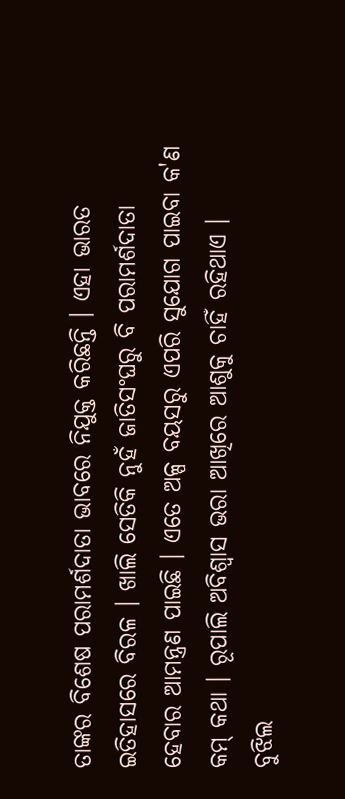ତାଙ୍କର ବିଶେଷ ପରାମର୍ଶଦାତା ଭାବରେ ନିଯୁକ୍ତ କରିଛନ୍ତି । ଏହା ଭାରତ ଇତିହାସରେ ବିରଳ । ଖାଲି ସେତିକି ନୁହଁ ଜାତିସଂଘରୁ ବି ପରାମର୍ଶଦାତା ହେବାର ଆମନ୍ତ୍ରଣ ପାଇଛି । ଏତେ ଅଳ୍ପ ବୟସରୁ ଏପରି ସୁଯୋଗ ପାଇବା କ'ଣ କମ୍ କଥା । ରୂପାଲି ଅବିଶ୍ୱାସ ଭରା ଆଖିରେ ଆଶୁକୁ ଚାହିଁ ରହିଥାଏ ।
ବୁଝିଲ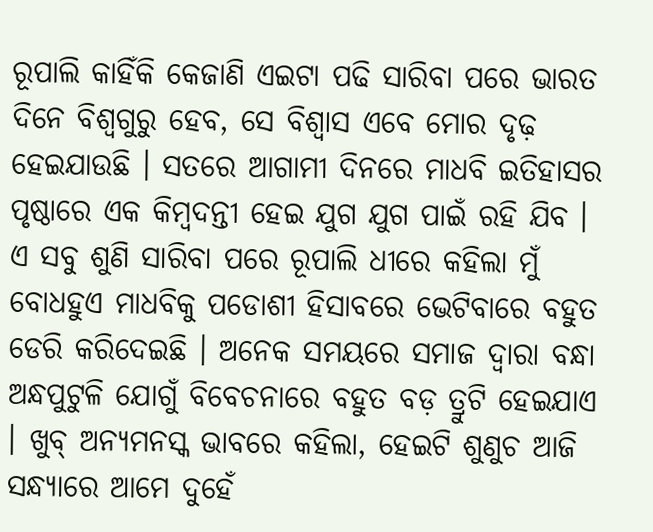ରୂପାଲି କାହିଁକି କେଜାଣି ଏଇଟା ପଢି ସାରିବା ପରେ ଭାରତ ଦିନେ ବିଶ୍ଵଗୁରୁ ହେବ, ସେ ବିଶ୍ୱାସ ଏବେ ମୋର ଦୃଢ଼ ହେଇଯାଉଛି । ସତରେ ଆଗାମୀ ଦିନରେ ମାଧବି ଇତିହାସର ପୃଷ୍ଠାରେ ଏକ କିମ୍ବଦନ୍ତୀ ହେଇ ଯୁଗ ଯୁଗ ପାଇଁ ରହି ଯିବ ।
ଏ ସବୁ ଶୁଣି ସାରିବା ପରେ ରୂପାଲି ଧୀରେ କହିଲା ମୁଁ ବୋଧହୁଏ ମାଧବିକୁ ପଡୋଶୀ ହିସାବରେ ଭେଟିବାରେ ବହୁତ ଡେରି କରିଦେଇଛି । ଅନେକ ସମୟରେ ସମାଜ ଦ୍ୱାରା ବନ୍ଧା ଅନ୍ଧପୁଟୁଳି ଯୋଗୁଁ ବିବେଚନାରେ ବହୁତ ବଡ଼ ତ୍ରୁଟି ହେଇଯାଏ । ଖୁବ୍ ଅନ୍ୟମନସ୍କ ଭାବରେ କହିଲା, ହେଇଟି ଶୁଣୁଚ ଆଜି ସନ୍ଧ୍ୟାରେ ଆମେ ଦୁହେଁ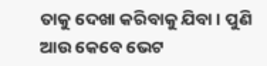ତାକୁ ଦେଖା କରିବାକୁ ଯିବା । ପୁଣି ଆଉ କେବେ ଭେଟ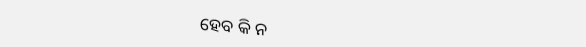ହେବ କି ନ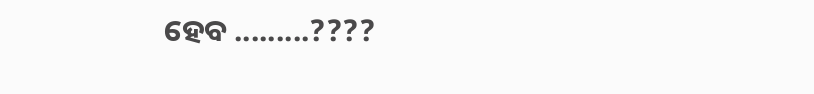ହେବ .........????